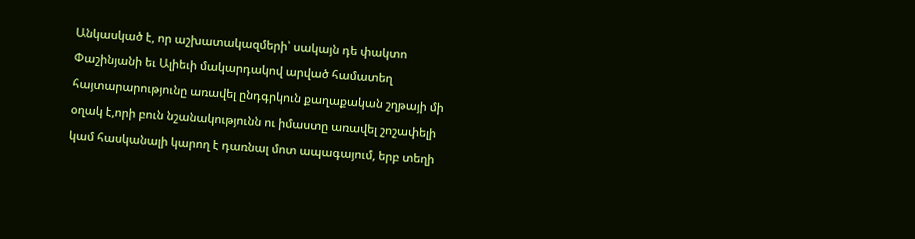Անկասկած է, որ աշխատակազմերի՝ սակայն դե փակտո Փաշինյանի եւ Ալիեւի մակարդակով արված համատեղ հայտարարությունը առավել ընդգրկուն քաղաքական շղթայի մի օղակ է,որի բուն նշանակությունն ու իմաստը առավել շոշափելի կամ հասկանալի կարող է դառնալ մոտ ապագայում, երբ տեղի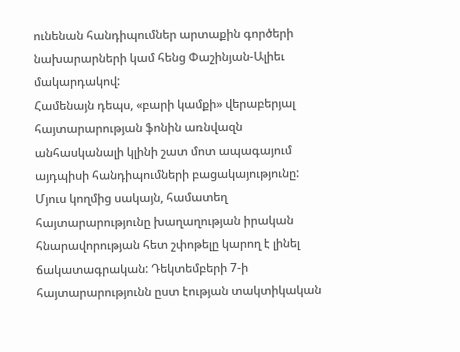ունենան հանդիպումներ արտաքին գործերի նախարարների կամ հենց Փաշինյան-Ալիեւ մակարդակով:
Համենայն դեպս, «բարի կամքի» վերաբերյալ հայտարարության ֆոնին առնվազն անհասկանալի կլինի շատ մոտ ապագայում այդպիսի հանդիպումների բացակայությունը: Մյուս կողմից սակայն, համատեղ հայտարարությունը խաղաղության իրական հնարավորության հետ շփոթելը կարող է լինել ճակատագրական: Դեկտեմբերի 7-ի հայտարարությունն ըստ էության տակտիկական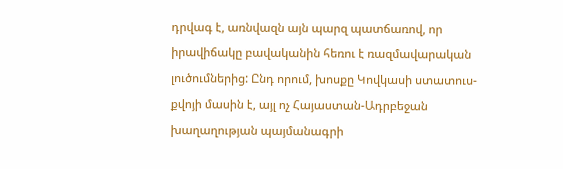դրվագ է, առնվազն այն պարզ պատճառով, որ իրավիճակը բավականին հեռու է ռազմավարական լուծումներից: Ընդ որում, խոսքը Կովկասի ստատուս-քվոյի մասին է, այլ ոչ Հայաստան-Ադրբեջան խաղաղության պայմանագրի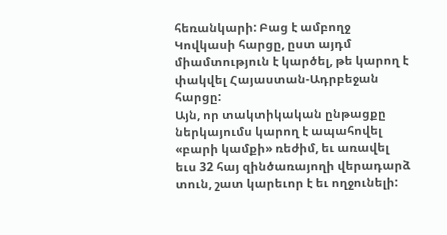հեռանկարի: Բաց է ամբողջ Կովկասի հարցը, ըստ այդմ միամտություն է կարծել, թե կարող է փակվել Հայաստան-Ադրբեջան հարցը:
Այն, որ տակտիկական ընթացքը ներկայումս կարող է ապահովել «բարի կամքի» ռեժիմ, եւ առավել եւս 32 հայ զինծառայողի վերադարձ տուն, շատ կարեւոր է եւ ողջունելի: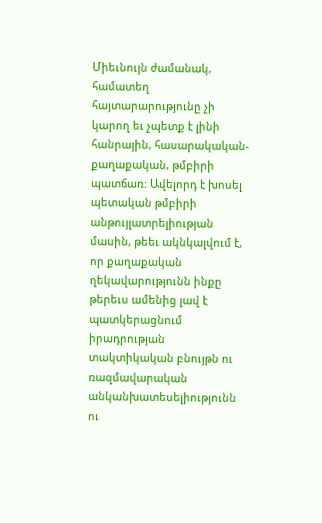Միեւնույն ժամանակ, համատեղ հայտարարությունը չի կարող եւ չպետք է լինի հանրային, հասարակական-քաղաքական, թմբիրի պատճառ: Ավելորդ է խոսել պետական թմբիրի անթույլատրելիության մասին, թեեւ ակնկալվում է, որ քաղաքական ղեկավարությունն ինքը թերեւս ամենից լավ է պատկերացնում իրադրության տակտիկական բնույթն ու ռազմավարական անկանխատեսելիությունն ու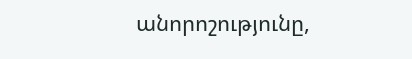անորոշությունը,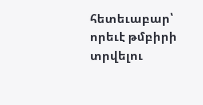հետեւաբար՝ որեւէ թմբիրի տրվելու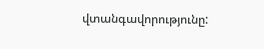վտանգավորությունը: